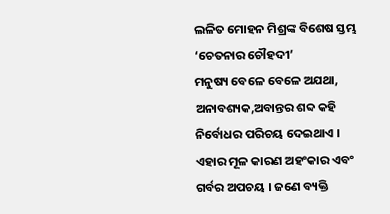ଲଳିତ ମୋହନ ମିଶ୍ରଙ୍କ ବିଶେଷ ସ୍ତମ୍ଭ ‘ଚେତନାର ଚୌହଦୀ’
ମନୁଷ୍ୟ ବେଳେ ବେଳେ ଅଯଥା, ଅନାବଶ୍ୟକ,ଅବାନ୍ତର ଶବ୍ଦ କହି ନିର୍ବୋଧର ପରିଚୟ ଦେଇଥାଏ । ଏହାର ମୂଳ କାରଣ ଅହଂକାର ଏବଂ ଗର୍ବର ଅପଚୟ । ଜଣେ ବ୍ୟକ୍ତି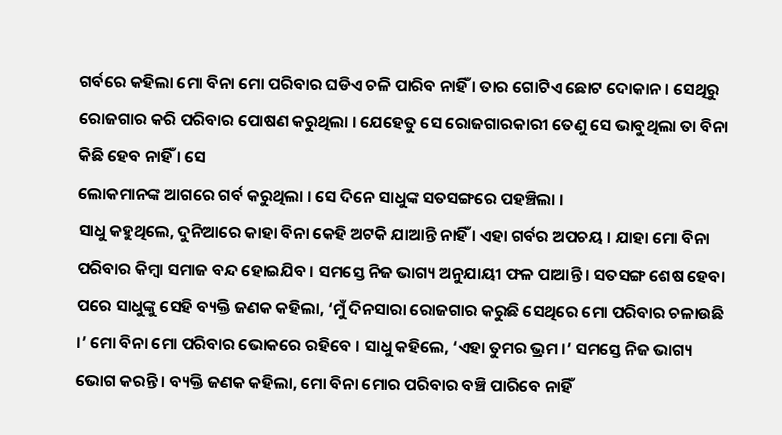ଗର୍ବରେ କହିଲା ମୋ ବିନା ମୋ ପରିବାର ଘଡିଏ ଚଳି ପାରିବ ନାହିଁ । ତାର ଗୋଟିଏ ଛୋଟ ଦୋକାନ । ସେଥିରୁ ରୋଜଗାର କରି ପରିବାର ପୋଷଣ କରୁଥିଲା । ଯେହେତୁ ସେ ରୋଜଗାରକାରୀ ତେଣୁ ସେ ଭାବୁଥିଲା ତା ବିନା କିଛି ହେବ ନାହିଁ । ସେ
ଲୋକମାନଙ୍କ ଆଗରେ ଗର୍ବ କରୁଥିଲା । ସେ ଦିନେ ସାଧୁଙ୍କ ସତସଙ୍ଗରେ ପହଞ୍ଚିଲା ।
ସାଧୁ କହୁଥିଲେ, ଦୁନିଆରେ କାହା ବିନା କେହି ଅଟକି ଯାଆନ୍ତି ନାହିଁ । ଏହା ଗର୍ବର ଅପଚୟ । ଯାହା ମୋ ବିନା ପରିବାର କିମ୍ବା ସମାଜ ବନ୍ଦ ହୋଇଯିବ । ସମସ୍ତେ ନିଜ ଭାଗ୍ୟ ଅନୁଯାୟୀ ଫଳ ପାଆନ୍ତି । ସତସଙ୍ଗ ଶେଷ ହେବା ପରେ ସାଧୁଙ୍କୁ ସେହି ବ୍ୟକ୍ତି ଜଣକ କହିଲା, ‘ମୁଁ ଦିନସାରା ରୋଜଗାର କରୁଛି ସେଥିରେ ମୋ ପରିବାର ଚଳାଉଛି ।’ ମୋ ବିନା ମୋ ପରିବାର ଭୋକରେ ରହିବେ । ସାଧୁ କହିଲେ, ‘ଏହା ତୁମର ଭ୍ରମ ।’ ସମସ୍ତେ ନିଜ ଭାଗ୍ୟ ଭୋଗ କରନ୍ତି । ବ୍ୟକ୍ତି ଜଣକ କହିଲା, ମୋ ବିନା ମୋର ପରିବାର ବଞ୍ଚି ପାରିବେ ନାହିଁ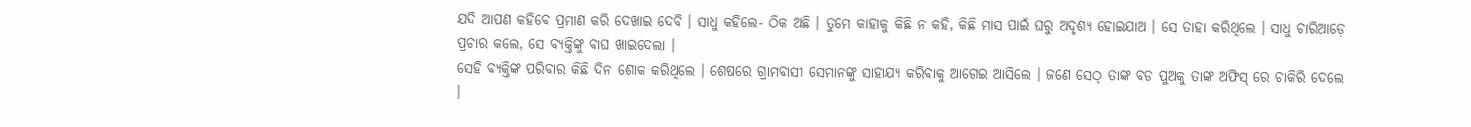ଯଦି ଆପଣ କହିବେ ପ୍ରମାଣ କରି ଦେଖାଇ ଦେବି । ସାଧୁ କହିଲେ- ଠିକ ଅଛି । ତୁମେ କାହାକୁ କିଛି ନ କହି, କିଛି ମାସ ପାଇଁ ଘରୁ ଅଦୃଶ୍ୟ ହୋଇଯାଅ । ସେ ତାହା କରିଥିଲେ । ସାଧୁ ଚାରିଆଡ଼େ ପ୍ରଚାର କଲେ, ସେ ବ୍ୟକ୍ତିଙ୍କୁ ବାଘ ଖାଇଦେଲା ।
ସେହି ବ୍ୟକ୍ତିଙ୍କ ପରିବାର କିଛି ଦିନ ଶୋକ କରିଥିଲେ । ଶେଷରେ ଗ୍ରାମବାସୀ ସେମାନଙ୍କୁ ସାହାଯ୍ୟ କରିବାକୁ ଆଗେଇ ଆସିଲେ । ଜଣେ ସେଠ୍ ତାଙ୍କ ବଡ ପୁଅକୁ ତାଙ୍କ ଅଫିସ୍ ରେ ଚାକିରି ଦେଲେ ।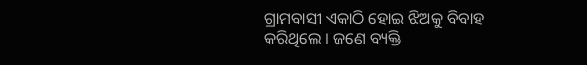ଗ୍ରାମବାସୀ ଏକାଠି ହୋଇ ଝିଅକୁ ବିବାହ କରିଥିଲେ । ଜଣେ ବ୍ୟକ୍ତି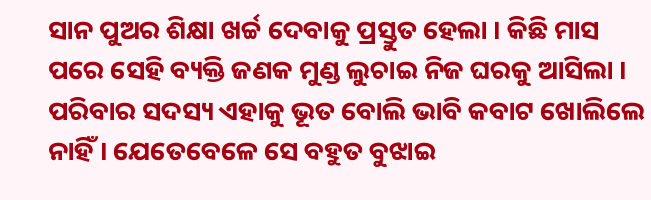ସାନ ପୁଅର ଶିକ୍ଷା ଖର୍ଚ୍ଚ ଦେବାକୁ ପ୍ରସ୍ତୁତ ହେଲା । କିଛି ମାସ ପରେ ସେହି ବ୍ୟକ୍ତି ଜଣକ ମୁଣ୍ଡ ଲୁଚାଇ ନିଜ ଘରକୁ ଆସିଲା । ପରିବାର ସଦସ୍ୟ ଏହାକୁ ଭୂତ ବୋଲି ଭାବି କବାଟ ଖୋଲିଲେ ନାହିଁ । ଯେତେବେଳେ ସେ ବହୁତ ବୁଝାଇ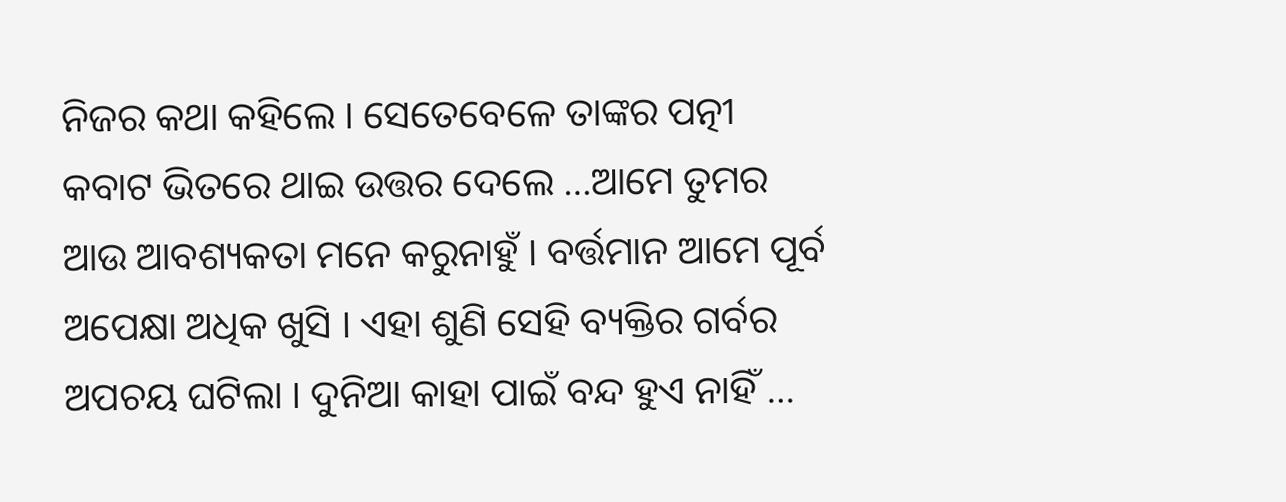ନିଜର କଥା କହିଲେ । ସେତେବେଳେ ତାଙ୍କର ପତ୍ନୀ କବାଟ ଭିତରେ ଥାଇ ଉତ୍ତର ଦେଲେ …ଆମେ ତୁମର ଆଉ ଆବଶ୍ୟକତା ମନେ କରୁନାହୁଁ । ବର୍ତ୍ତମାନ ଆମେ ପୂର୍ବ ଅପେକ୍ଷା ଅଧିକ ଖୁସି । ଏହା ଶୁଣି ସେହି ବ୍ୟକ୍ତିର ଗର୍ବର ଅପଚୟ ଘଟିଲା । ଦୁନିଆ କାହା ପାଇଁ ବନ୍ଦ ହୁଏ ନାହିଁ …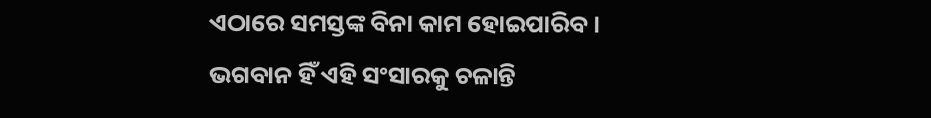ଏଠାରେ ସମସ୍ତଙ୍କ ବିନା କାମ ହୋଇପାରିବ । ଭଗବାନ ହିଁ ଏହି ସଂସାରକୁ ଚଳାନ୍ତି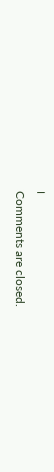।
Comments are closed.